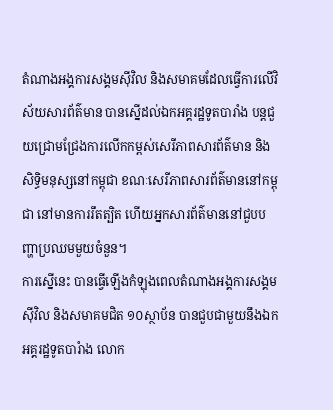តំណាងអង្គការសង្គមស៊ីវិល និងសមាគមដែលធ្វើការលើវិស័យសារព័ត៌មាន បានស្នើដល់ឯកអគ្គរដ្ឋទូតបារាំង បន្តជួយជ្រោមជ្រែងការលើកកម្ពស់សេរីភាពសារព័ត៌មាន និងសិទ្ធិមនុស្សនៅកម្ពុជា ខណៈសេរីភាពសារព័ត៌មាននៅកម្ពុជា នៅមានការរឹតត្បិត ហើយអ្នកសារព័ត៌មាននៅជួបបញ្ហាប្រឈមមួយចំនួន។
ការស្នើនេះ បានធ្វើឡើងកំឡុងពេលតំណាងអង្គការសង្គមស៊ីវិល និងសមាគមជិត ១០ស្ថាប័ន បានជួបជាមួយនឹងឯកអគ្គរដ្ឋទូតបារំាង លោក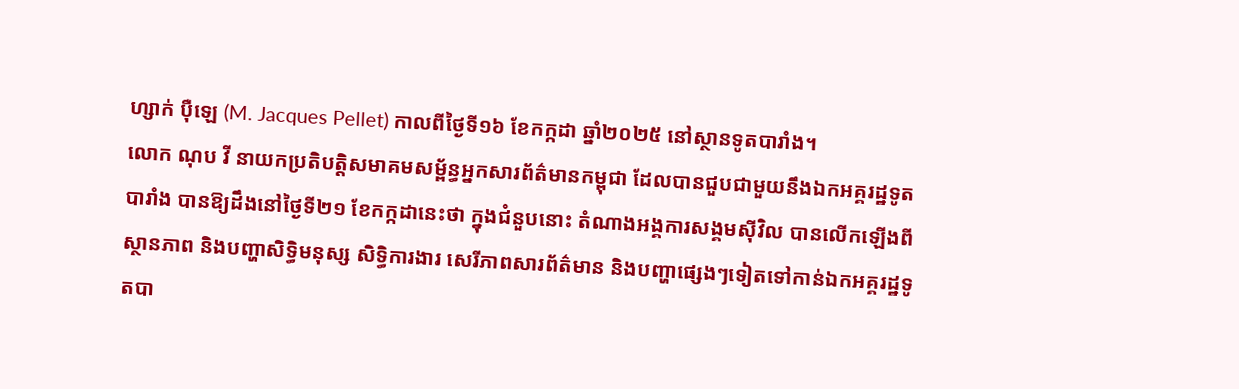ហ្សាក់ ប៉ឺឡេ (M. Jacques Pellet) កាលពីថ្ងៃទី១៦ ខែកក្កដា ឆ្នាំ២០២៥ នៅស្ថានទូតបារាំង។
លោក ណុប វី នាយកប្រតិបត្តិសមាគមសម្ព័ន្ធអ្នកសារព័ត៌មានកម្ពុជា ដែលបានជួបជាមួយនឹងឯកអគ្គរដ្ឋទូតបារាំង បានឱ្យដឹងនៅថ្ងៃទី២១ ខែកក្កដានេះថា ក្នុងជំនួបនោះ តំណាងអង្គការសង្គមស៊ីវិល បានលើកឡើងពីស្ថានភាព និងបញ្ហាសិទ្ធិមនុស្ស សិទ្ធិការងារ សេរីភាពសារព័ត៌មាន និងបញ្ហាផ្សេងៗទៀតទៅកាន់ឯកអគ្គរដ្ឋទូតបា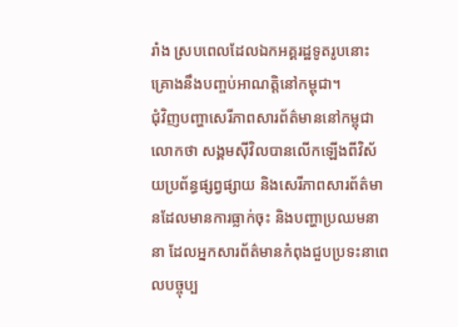រាំង ស្របពេលដែលឯកអគ្គរដ្ឋទូតរូបនោះគ្រោងនឹងបញ្ចប់អាណត្តិនៅកម្ពុជា។
ជុំវិញបញ្ហាសេរីភាពសារព័ត៌មាននៅកម្ពុជា លោកថា សង្គមស៊ីវិលបានលើកឡើងពីវិស័យប្រព័ន្ធផ្សព្វផ្សាយ និងសេរីភាពសារព័ត៌មានដែលមានការធ្លាក់ចុះ និងបញ្ហាប្រឈមនានា ដែលអ្នកសារព័ត៌មានកំពុងជួបប្រទះនាពេលបច្ចុប្ប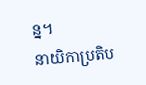ន្ន។
នាយិកាប្រតិប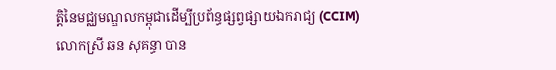ត្តិនៃមជ្ឈមណ្ឌលកម្ពុជាដើម្បីប្រព័ន្ធផ្សព្វផ្សាយឯករាជ្យ (CCIM) លោកស្រី ឆន សុគន្ធា បាន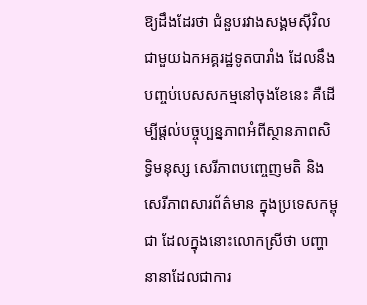ឱ្យដឹងដែរថា ជំនួបរវាងសង្គមស៊ីវិល ជាមួយឯកអគ្គរដ្ឋទូតបារាំង ដែលនឹងបញ្ចប់បេសសកម្មនៅចុងខែនេះ គឺដើម្បីផ្តល់បច្ចុប្បន្នភាពអំពីស្ថានភាពសិទ្ធិមនុស្ស សេរីភាពបញ្ចេញមតិ និងសេរីភាពសារព័ត៌មាន ក្នុងប្រទេសកម្ពុជា ដែលក្នុងនោះលោកស្រីថា បញ្ហានានាដែលជាការ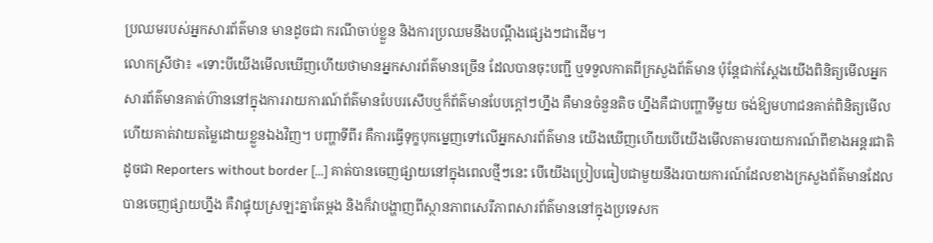ប្រឈមរបស់អ្នកសារព័ត៌មាន មានដូចជា ករណីចាប់ខ្លួន និងការប្រឈមនឹងបណ្តឹងផ្សេងៗជាដើម។
លោកស្រីថា៖ «ទោះបីយើងមើលឃើញហើយថាមានអ្នកសារព័ត៌មានច្រើន ដែលបានចុះបញ្ជី ឬទទួលកាតពីក្រសួងព័ត៌មាន ប៉ុន្តែជាក់ស្ដែងយើងពិនិត្យមើលអ្នកសារព័ត៌មានគាត់ហ៊ាននៅក្នុងការរាយការណ៍ព័ត៌មានបែបរសើបឬក៏ព័ត៌មានបែបក្តៅៗហ្នឹង គឺមានចំនួនតិច ហ្នឹងគឺជាបញ្ហាទីមួយ ចង់ឱ្យមហាជនគាត់ពិនិត្យមើលហើយគាត់វាយតម្លៃដោយខ្លួនឯងវិញ។ បញ្ហាទីពីរ គឺការធ្វើទុក្ខបុកម្នេញទៅលើអ្នកសារព័ត៌មាន យើងឃើញហើយបើយើងមើលតាមរបាយការណ៍ពីខាងអន្តរជាតិ ដូចជា Reporters without border […] គាត់បានចេញផ្សាយនៅក្នុងពេលថ្មីៗនេះ បើយើងប្រៀបធៀបជាមួយនឹងរបាយការណ៍ដែលខាងក្រសួងព័ត៌មានដែលបានចេញផ្សាយហ្នឹង គឺវាផ្ទុយស្រឡះគ្នាតែម្ដង និងក៏វាបង្ហាញពីស្ថានភាពសេរីភាពសារព័ត៌មាននៅក្នុងប្រទេសក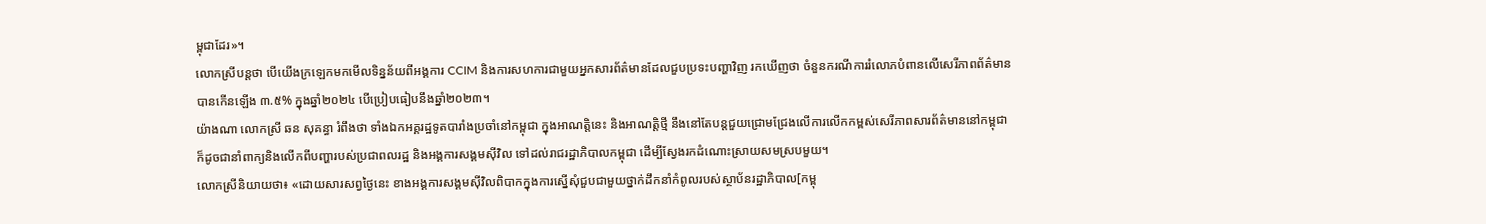ម្ពុជាដែរ»។
លោកស្រីបន្តថា បើយើងក្រឡេកមកមើលទិន្នន័យពីអង្គការ CCIM និងការសហការជាមួយអ្នកសារព័ត៌មានដែលជួបប្រទះបញ្ហាវិញ រកឃើញថា ចំនួនករណីការរំលោភបំពានលើសេរីភាពព័ត៌មាន បានកើនឡើង ៣.៥% ក្នុងឆ្នាំ២០២៤ បើប្រៀបធៀបនឹងឆ្នាំ២០២៣។
យ៉ាងណា លោកស្រី ឆន សុគន្ធា រំពឹងថា ទាំងឯកអគ្គរដ្ឋទូតបារាំងប្រចាំនៅកម្ពុជា ក្នុងអាណត្តិនេះ និងអាណត្តិថ្មី នឹងនៅតែបន្តជួយជ្រោមជ្រែងលើការលើកកម្ពស់សេរីភាពសារព័ត៌មាននៅកម្ពុជា ក៏ដូចជានាំពាក្យនិងលើកពីបញ្ហារបស់ប្រជាពលរដ្ឋ និងអង្គការសង្គមស៊ីវិល ទៅដល់រាជរដ្ឋាភិបាលកម្ពុជា ដើម្បីស្វែងរកដំណោះស្រាយសមស្របមួយ។
លោកស្រីនិយាយថា៖ «ដោយសារសព្វថ្ងៃនេះ ខាងអង្គការសង្គមស៊ីវិលពិបាកក្នុងការស្នើសុំជួបជាមួយថ្នាក់ដឹកនាំកំពូលរបស់ស្ថាប័នរដ្ឋាភិបាល[កម្ពុ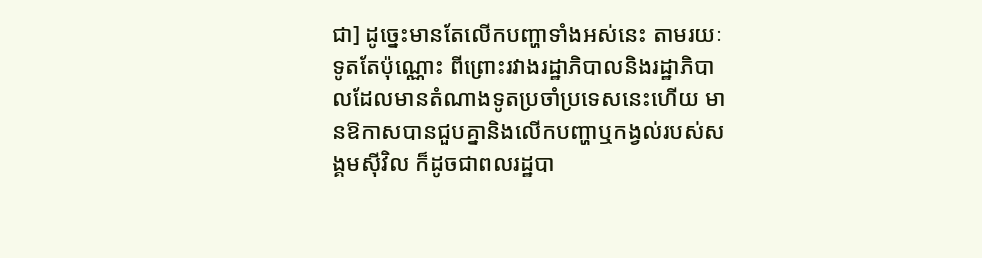ជា] ដូច្នេះមានតែលើកបញ្ហាទាំងអស់នេះ តាមរយៈទូតតែប៉ុណ្ណោះ ពីព្រោះរវាងរដ្ឋាភិបាលនិងរដ្ឋាភិបាលដែលមានតំណាងទូតប្រចាំប្រទេសនេះហើយ មានឱកាសបានជួបគ្នានិងលើកបញ្ហាឬកង្វល់របស់សង្គមស៊ីវិល ក៏ដូចជាពលរដ្ឋបា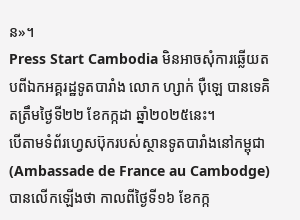ន»។
Press Start Cambodia មិនអាចសុំការឆ្លើយតបពីឯកអគ្គរដ្ឋទូតបារាំង លោក ហ្សាក់ ប៉ឺឡេ បានទេគិតត្រឹមថ្ងៃទី២២ ខែកក្កដា ឆ្នាំ២០២៥នេះ។
បើតាមទំព័រហ្វេសប៊ុករបស់ស្ថានទូតបារាំងនៅកម្ពុជា (Ambassade de France au Cambodge) បានលើកឡើងថា កាលពីថ្ងៃទី១៦ ខែកក្ក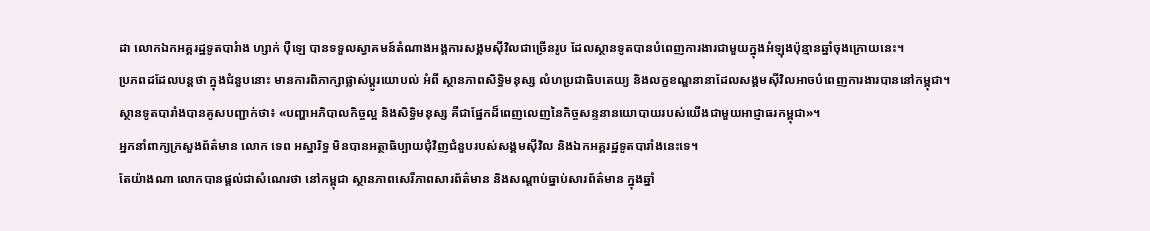ដា លោកឯកអគ្គរដ្ឋទូតបារំាង ហ្សាក់ ប៉ឺឡេ បានទទួលស្វាគមន៍តំណាងអង្គការសង្គមស៊ីវិលជាច្រើនរូប ដែលស្ថានទូតបានបំពេញការងារជាមួយក្នុងអំឡុងប៉ុន្មានឆ្នាំចុងក្រោយនេះ។
ប្រភពដដែលបន្តថា ក្នុងជំនួបនោះ មានការពិភាក្សាផ្លាស់ប្តូរយោបល់ អំពី ស្ថានភាពសិទ្ធិមនុស្ស លំហប្រជាធិបតេយ្យ និងលក្ខខណ្ឌនានាដែលសង្គមស៊ីវិលអាចបំពេញការងារបាននៅកម្ពុជា។
ស្ថានទូតបារាំងបានគូសបញ្ជាក់ថា៖ «បញ្ហាអភិបាលកិច្ចល្អ និងសិទ្ធិមនុស្ស គឺជាផ្នែកដ៏ពេញលេញនៃកិច្ចសន្ទនានយោបាយរបស់យើងជាមួយអាជ្ញាធរកម្ពុជា»។
អ្នកនាំពាក្យក្រសួងព័ត៌មាន លោក ទេព អស្នារិទ្ធ មិនបានអត្ថាធិប្បាយជុំវិញជំនួបរបស់សង្គមស៊ីវិល និងឯកអគ្គរដ្ឋទូតបារាំងនេះទេ។
តែយ៉ាងណា លោកបានផ្តល់ជាសំណេរថា នៅកម្ពុជា ស្ថានភាពសេរីភាពសារព័ត៌មាន និងសណ្តាប់ធ្នាប់សារព័ត៌មាន ក្នុងឆ្នាំ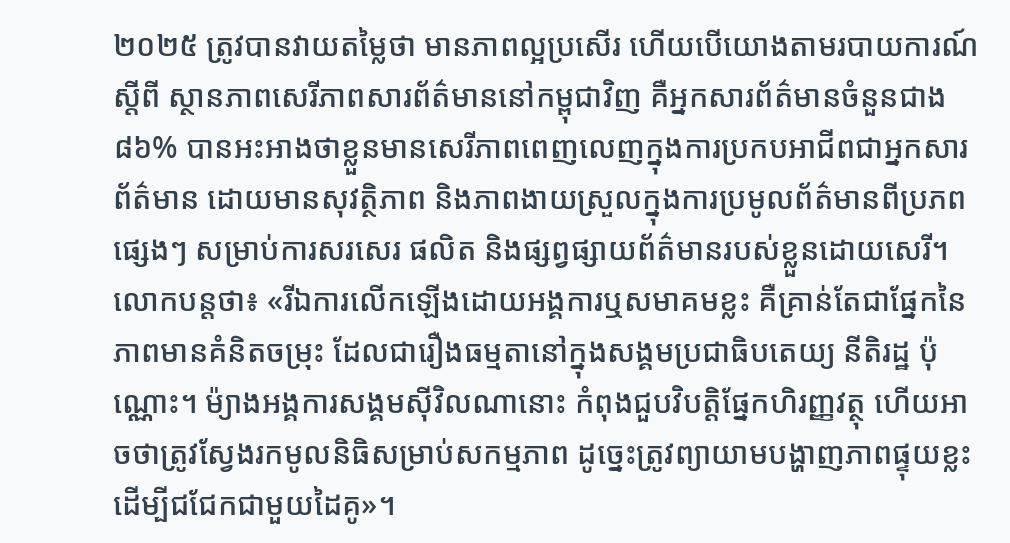២០២៥ ត្រូវបានវាយតម្លៃថា មានភាពល្អប្រសើរ ហើយបើយោងតាមរបាយការណ៍ស្តីពី ស្ថានភាពសេរីភាពសារព័ត៌មាននៅកម្ពុជាវិញ គឺអ្នកសារព័ត៌មានចំនួនជាង ៨៦% បានអះអាងថាខ្លួនមានសេរីភាពពេញលេញក្នុងការប្រកបអាជីពជាអ្នកសារព័ត៌មាន ដោយមានសុវត្ថិភាព និងភាពងាយស្រួលក្នុងការប្រមូលព័ត៌មានពីប្រភពផ្សេងៗ សម្រាប់ការសរសេរ ផលិត និងផ្សព្វផ្សាយព័ត៌មានរបស់ខ្លួនដោយសេរី។
លោកបន្តថា៖ «រីឯការលើកឡើងដោយអង្គការឬសមាគមខ្លះ គឺគ្រាន់តែជាផ្នែកនៃភាពមានគំនិតចម្រុះ ដែលជារឿងធម្មតានៅក្នុងសង្គមប្រជាធិបតេយ្យ នីតិរដ្ឋ ប៉ុណ្ណោះ។ ម៉្យាងអង្គការសង្គមស៊ីវិលណានោះ កំពុងជួបវិបត្តិផ្នែកហិរញ្ញវត្ថុ ហើយអាចថាត្រូវស្វែងរកមូលនិធិសម្រាប់សកម្មភាព ដូច្នេះត្រូវព្យាយាមបង្ហាញភាពផ្ទុយខ្លះ ដើម្បីជជែកជាមួយដៃគូ»។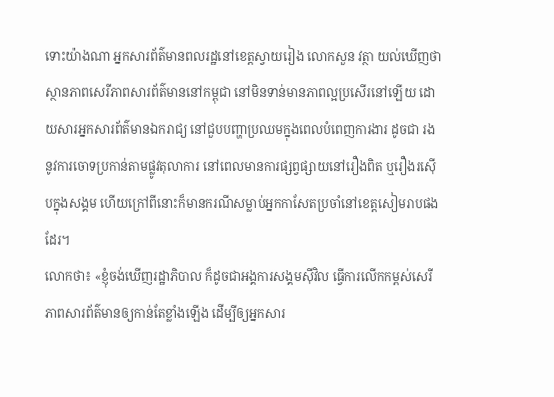ទោះយ៉ាងណា អ្នកសារព័ត៌មានពលរដ្ឋនៅខេត្តស្វាយរៀង លោកសួន វត្ថា យល់ឃើញថា ស្ថានភាពសេរីភាពសារព័ត៌មាននៅកម្ពុជា នៅមិនទាន់មានភាពល្អប្រសើរនៅឡើយ ដោយសារអ្នកសារព័ត៌មានឯករាជ្យ នៅជួបបញ្ហាប្រឈមក្នុងពេលបំពេញការងារ ដូចជា រងនូវការចោទប្រកាន់តាមផ្លូវតុលាការ នៅពេលមានការផ្សព្វផ្សាយនៅរឿងពិត ឬរឿងរស៊ើបក្នុងសង្គម ហើយក្រៅពីនោះក៏មានករណីសម្លាប់អ្នកកាសែតប្រចាំនៅខេត្តសៀមរាបផងដែរ។
លោកថា៖ «ខ្ញុំចង់ឃើញរដ្ឋាភិបាល ក៏ដូចជាអង្គការសង្គមស៊ីវិល ធ្វើការលើកកម្ពស់សេរីភាពសារព័ត៌មានឲ្យកាន់តែខ្លាំងឡើង ដើម្បីឲ្យអ្នកសារ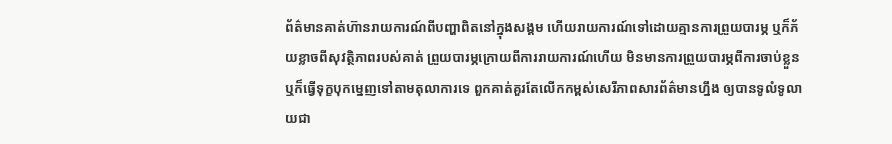ព័ត៌មានគាត់ហ៊ានរាយការណ៍ពីបញ្ហាពិតនៅក្នុងសង្គម ហើយរាយការណ៍ទៅដោយគ្មានការព្រួយបារម្ភ ឬក៏ភ័យខ្លាចពីសុវត្ថិភាពរបស់គាត់ ព្រួយបារម្ភក្រោយពីការរាយការណ៍ហើយ មិនមានការព្រួយបារម្ភពីការចាប់ខ្លួន ឬក៏ធ្វើទុក្ខបុកម្នេញទៅតាមតុលាការទេ ពួកគាត់គួរតែលើកកម្ពស់សេរីភាពសារព័ត៌មានហ្នឹង ឲ្យបានទូលំទូលាយជា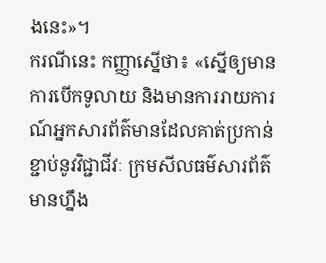ងនេះ»។
ករណីនេះ កញ្ញាសើ្នថា៖ «ស្នើឲ្យមានការបើកទូលាយ និងមានការរាយការណ៍អ្នកសារព័ត៌មានដែលគាត់ប្រកាន់ខ្ជាប់នូវវិជ្ជាជីវៈ ក្រមសីលធម៌សារព័ត៌មានហ្នឹង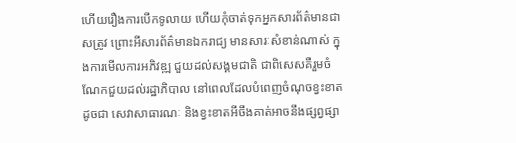ហើយរឿងការបើកទូលាយ ហើយកុំចាត់ទុកអ្នកសារព័ត៌មានជាសត្រូវ ព្រោះអីសារព័ត៌មានឯករាជ្យ មានសារៈសំខាន់ណាស់ ក្នុងការមើលការអភិវឌ្ឍ ជួយដល់សង្គមជាតិ ជាពិសេសគឺរួមចំណែកជួយដល់រដ្ឋាភិបាល នៅពេលដែលបំពេញចំណុចខ្វះខាត ដូចជា សេវាសាធារណៈ និងខ្វះខាតអីចឹងគាត់អាចនឹងផ្សព្វផ្សា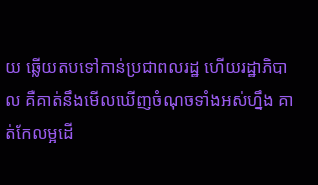យ ឆ្លើយតបទៅកាន់ប្រជាពលរដ្ឋ ហើយរដ្ឋាភិបាល គឺគាត់នឹងមើលឃើញចំណុចទាំងអស់ហ្នឹង គាត់កែលម្អដើ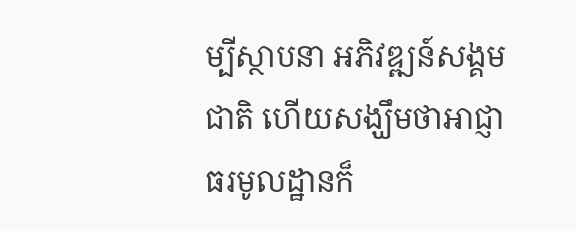ម្បីស្ថាបនា អភិវឌ្ឍន៍សង្គមជាតិ ហើយសង្ឃឹមថាអាជ្ញាធរមូលដ្ឋានក៏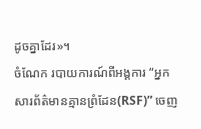ដូចគ្នាដែរ»។
ចំណែក របាយការណ៍ពីអង្គការ “អ្នកសារព័ត៌មានគ្មានព្រំដែន(RSF)” ចេញ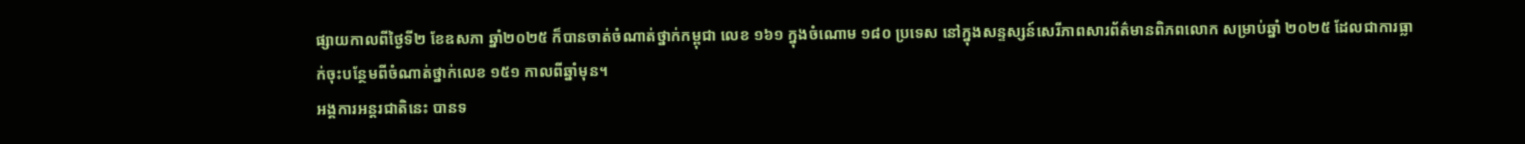ផ្សាយកាលពីថ្ងៃទី២ ខែឧសភា ឆ្នាំ២០២៥ ក៏បានចាត់ចំណាត់ថ្នាក់កម្ពុជា លេខ ១៦១ ក្នុងចំណោម ១៨០ ប្រទេស នៅក្នុងសន្ទស្សន៍សេរីភាពសារព័ត៌មានពិភពលោក សម្រាប់ឆ្នាំ ២០២៥ ដែលជាការធ្លាក់ចុះបន្ថែមពីចំណាត់ថ្នាក់លេខ ១៥១ កាលពីឆ្នាំមុន។
អង្គការអន្តរជាតិនេះ បានទ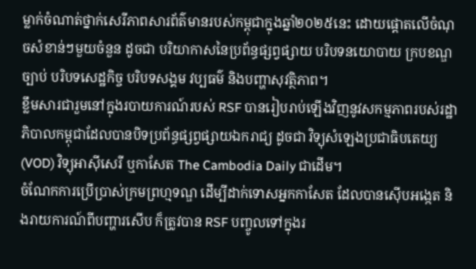ម្លាក់ចំណាត់ថ្នាក់សេរីភាពសារព័ត៌មានរបស់កម្ពុជាក្នុងឆ្នាំ២០២៥នេះ ដោយផ្តោតលើចំណុចសំខាន់ៗមួយចំនួន ដូចជា បរិយាកាសនៃប្រព័ន្ធផ្សព្វផ្សាយ បរិបទនយោបាយ ក្របខណ្ឌច្បាប់ បរិបទសេដ្ឋកិច្ច បរិបទសង្គម វប្បធម៌ និងបញ្ហាសុវត្ថិភាព។
ខ្លឹមសារជារួមនៅក្នុងរបាយការណ៍របស់ RSF បានរៀបរាប់ឡើងវិញនូវសកម្មភាពរបស់រដ្ឋាភិបាលកម្ពុជាដែលបានបិទប្រព័ន្ធផ្សព្វផ្សាយឯករាជ្យ ដូចជា វិទ្យុសំឡេងប្រជាធិបតេយ្យ (VOD) វិទ្យុអាស៊ីសេរី ឬកាសែត The Cambodia Daily ជាដើម។
ចំណែកការប្រើប្រាស់ក្រមព្រហ្មទណ្ឌ ដើម្បីដាក់ទោសអ្នកកាសែត ដែលបានស៊ើបអង្កេត និងរាយការណ៍ពីបញ្ហារសើប ក៏ត្រូវបាន RSF បញ្ចូលទៅក្នុងរ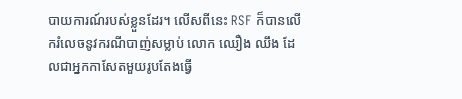បាយការណ៍របស់ខ្លួនដែរ។ លើសពីនេះ RSF ក៏បានលើករំលេចនូវករណីបាញ់សម្លាប់ លោក ឈឿង ឈឹង ដែលជាអ្នកកាសែតមួយរូបតែងធ្វើ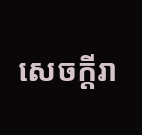សេចក្តីរា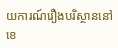យការណ៍រឿងបរិស្ថាននៅខេ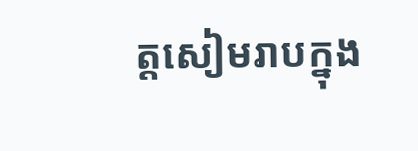ត្តសៀមរាបក្នុង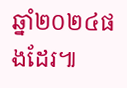ឆ្នាំ២០២៤ផងដែរ៕